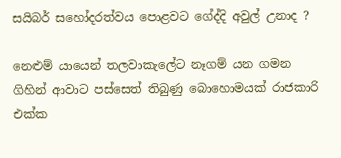සයිබර් සහෝදරත්වය පොළවට ගේද්දි අවුල් උනාද ?

නෙළුම් යායෙන් තලවාකැලේට නෑගම් යන ගමන ගිහින් ආවාට පස්සෙත් තිබුණු බොහොමයක් රාජකාරි එක්ක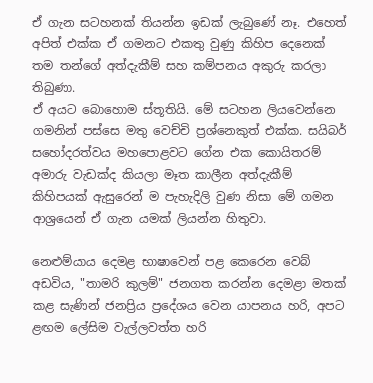ඒ ගැන සටහනක් තියන්න ඉඩක් ලැබුණේ නෑ. එහෙත් අපිත් එක්ක ඒ ගමනට එකතු වුණු කිහිප දෙනෙක් තම තන්ගේ අත්දැකීම් සහ කම්පනය අකුරු කරලා තිබුණා.
ඒ අයට බොහොම ස්තූතියි. මේ සටහන ලියවෙන්නෙ ගමනින් පස්සෙ මතු වෙච්චි ප්‍රශ්නෙකුත් එක්ක. සයිබර් සහෝදරත්වය මහපොළවට ගේන එක කොයිතරම් අමාරු වැඩක්ද කියලා මෑත කාලීන අත්දැකීම් කිහිපයක් ඇසුරෙන් ම පැහැදිලි වුණ නිසා මේ ගමන ආශ්‍රයෙන් ඒ ගැන යමක් ලියන්න හිතුවා.

නෙළුම්යාය දෙමළ භාෂාවෙන් පළ කෙරෙන වෙබ් අඩවිය, "තාමරි කුලම්" ජනගත කරන්න දෙමළා මතක් කළ සැණින් ජනප්‍රිය ප්‍රදේශය වෙන යාපනය හරි, අපට ළඟම ලේසිම වැල්ලවත්ත හරි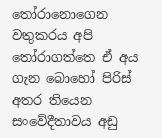තෝරානොගෙන වතුකරය අපි තෝරාගත්තෙ ඒ අය ගැන බොහෝ පිරිස් අතර තියෙන සංවේදීතාවය අඩු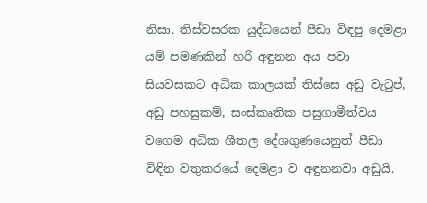නිසා. තිස්වසරක යුද්ධයෙන් පීඩා විඳපු දෙමළා යම් පමණකින් හරි අඳුනන අය පවා සියවසකට අධික කාලයක් තිස්සෙ අඩු වැටුප්, අඩු පහසුකම්, සංස්කෘතික පසුගාමීත්වය වගෙම අධික ශීතල දේශගුණයෙනුත් පීඩා විඳින වතුකරයේ දෙමළා ව අඳුනනවා අඩුයි.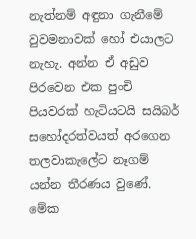නැත්නම් අඳුනා ගැනීමේ වුවමනාවක් හෝ එයාලට නැහැ. අන්න ඒ අඩුව පිරවෙන එක පුංචි පියවරක් හැටියටයි සයිබර් සහෝදරත්වයත් අරගෙන තලවාකැලේට නෑගම් යන්න තීරණය වුණේ. මේක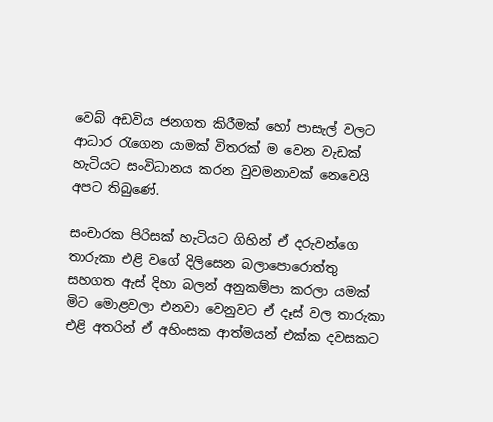වෙබ් අඩවිය ජනගත කිරීමක් හෝ පාසැල් වලට ආධාර රැගෙන යාමක් විතරක් ම වෙන වැඩක් හැටියට සංවිධානය කරන වුවමනාවක් නෙවෙයි අපට තිබුණේ.

සංචාරක පිරිසක් හැටියට ගිහින් ඒ දරුවන්ගෙ තාරුකා එළි වගේ දිලිසෙන බලාපොරොත්තු සහගත ඇස් දිහා බලන් අනුකම්පා කරලා යමක් මිට මොළවලා එනවා වෙනුවට ඒ දෑස් වල තාරුකා එළි අතරින් ඒ අහිංසක ආත්මයන් එක්ක දවසකට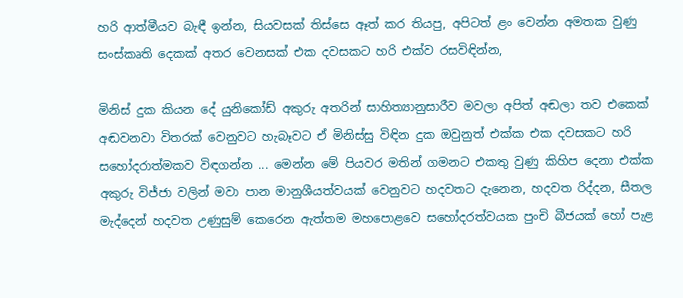හරි ආත්මීයව බැඳී ඉන්න, සියවසක් තිස්සෙ ඈත් කර තියපු, අපිටත් ළං වෙන්න අමතක වුණු සංස්කෘති දෙකක් අතර වෙනසක් එක දවසකට හරි එක්ව රසවිඳින්න,

මිනිස් දුක කියන දේ යුනිකෝඩ් අකුරු අතරින් සාහිත්‍යානුසාරීව මවලා අපිත් අඬලා තව එකෙක් අඬවනවා විතරක් වෙනුවට හැබෑවට ඒ මිනිස්සු විඳින දුක ඔවුනුත් එක්ක එක දවසකට හරි සහෝදරාත්මකව විඳගන්න ... මෙන්න මේ පියවර මතින් ගමනට එකතු වුණු කිහිප දෙනා එක්ක අකුරු විජ්ජා වලින් මවා පාන මානුශීයත්වයක් වෙනුවට හදවතට දැනෙන, හදවත රිද්දන, සීතල මැද්දෙන් හදවත උණුසුම් කෙරෙන ඇත්තම මහපොළවෙ සහෝදරත්වයක පුංචි බීජයක් හෝ පැළ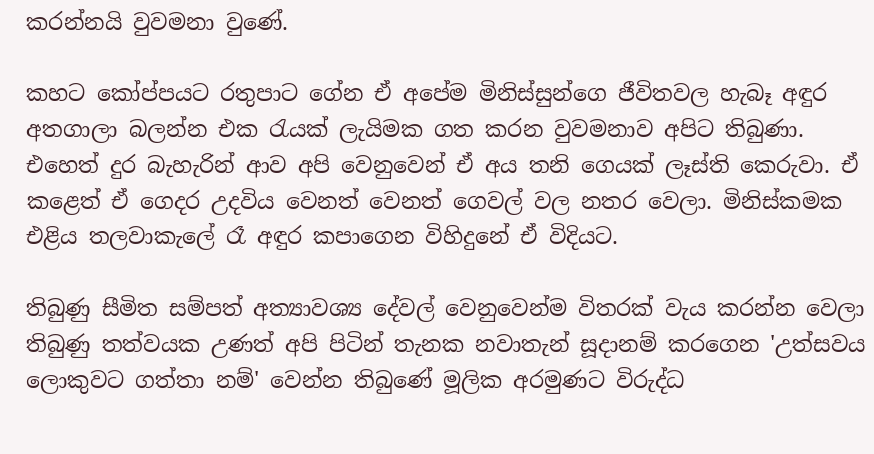කරන්නයි වුවමනා වුණේ.

කහට කෝප්පයට රතුපාට ගේන ඒ අපේම මිනිස්සුන්ගෙ ජීවිතවල හැබෑ අඳුර අතගාලා බලන්න එක රැයක් ලැයිමක ගත කරන වුවමනාව අපිට තිබුණා. එහෙත් දුර බැහැරින් ආව අපි වෙනුවෙන් ඒ අය තනි ගෙයක් ලෑස්ති කෙරුවා. ඒ කළෙත් ඒ ගෙදර උදවිය වෙනත් වෙනත් ගෙවල් වල නතර වෙලා. මිනිස්කමක එළිය තලවාකැලේ රෑ අඳුර කපාගෙන විහිදුනේ ඒ විදියට.

තිබුණු සීමිත සම්පත් අත්‍යාවශ්‍ය දේවල් වෙනුවෙන්ම විතරක් වැය කරන්න වෙලා තිබුණු තත්වයක උණත් අපි පිටින් තැනක නවාතැන් සූදානම් කරගෙන 'උත්සවය ලොකුවට ගත්තා නම්' වෙන්න තිබුණේ මූලික අරමුණට විරුද්ධ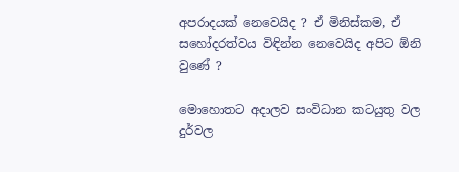අපරාදයක් නෙවෙයිද ? ඒ මිනිස්කම, ඒ සහෝදරත්වය විඳින්න නෙවෙයිද අපිට ඕනි වුණේ ?

මොහොතට අදාලව සංවිධාන කටයුතු වල දුර්වල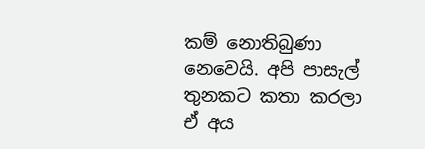කම් නොතිබුණා නෙවෙයි. අපි පාසැල් තුනකට කතා කරලා ඒ අය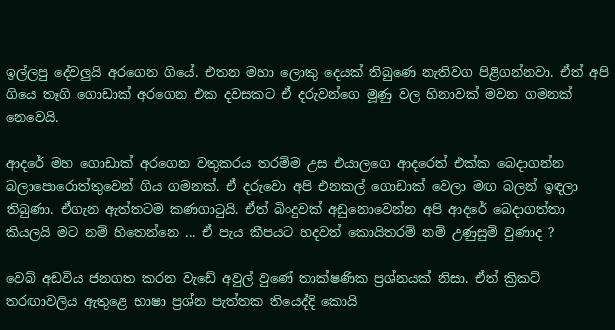ඉල්ලපු දේවලුයි අරගෙන ගියේ. එතන මහා ලොකු දෙයක් තිබුණෙ නැතිවග පිළිගන්නවා. ඒත් අපි ගියෙ තෑගි ගොඩාක් අරගෙන එක දවසකට ඒ දරුවන්ගෙ මූණු වල හිනාවක් මවන ගමනක් නෙවෙයි.

ආදරේ මහ ගොඩාක් අරගෙන වතුකරය තරම්ම උස එයාලගෙ ආදරෙත් එක්ක බෙදාගන්න බලාපොරොත්තුවෙන් ගිය ගමනක්. ඒ දරුවො අපි එනකල් ගොඩාක් වෙලා මඟ බලන් ඉඳලා තිබුණා. ඒගැන ඇත්තටම කණගාටුයි. ඒත් බිංදුවක් අඩුනොවෙන්න අපි ආදරේ බෙදාගත්තා කියලයි මට නම් හිතෙන්නෙ ... ඒ පැය කීපයට හදවත් කොයිතරම් නම් උණුසුම් වුණාද ?

වෙබ් අඩවිය ජනගත කරන වැඩේ අවුල් වුණේ තාක්ෂණික ප්‍රශ්නයක් නිසා. ඒත් ක්‍රිකට් තරඟාවලිය ඇතුළෙ භාෂා ප්‍රශ්න පැත්තක තියෙද්දි කොයි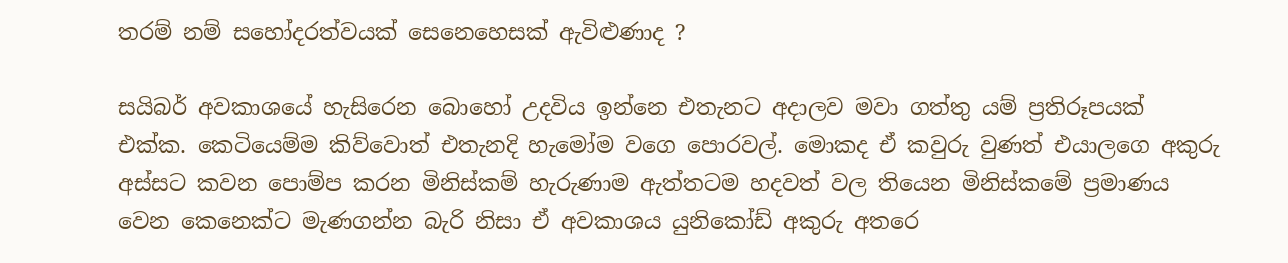තරම් නම් සහෝදරත්වයක් සෙනෙහෙසක් ඇවිළුණාද ?

සයිබර් අවකාශයේ හැසිරෙන බොහෝ උදවිය ඉන්නෙ එතැනට අදාලව මවා ගත්තු යම් ප්‍රතිරූපයක් එක්ක. කෙටියෙම්ම කිව්වොත් එතැනදි හැමෝම වගෙ පොරවල්. මොකද ඒ කවුරු වුණත් එයාලගෙ අකුරු අස්සට කවන පොම්ප කරන මිනිස්කම් හැරුණාම ඇත්තටම හදවත් වල තියෙන මිනිස්කමේ ප්‍රමාණය වෙන කෙනෙක්ට මැණගන්න බැරි නිසා ඒ අවකාශය යුනිකෝඩ් අකුරු අතරෙ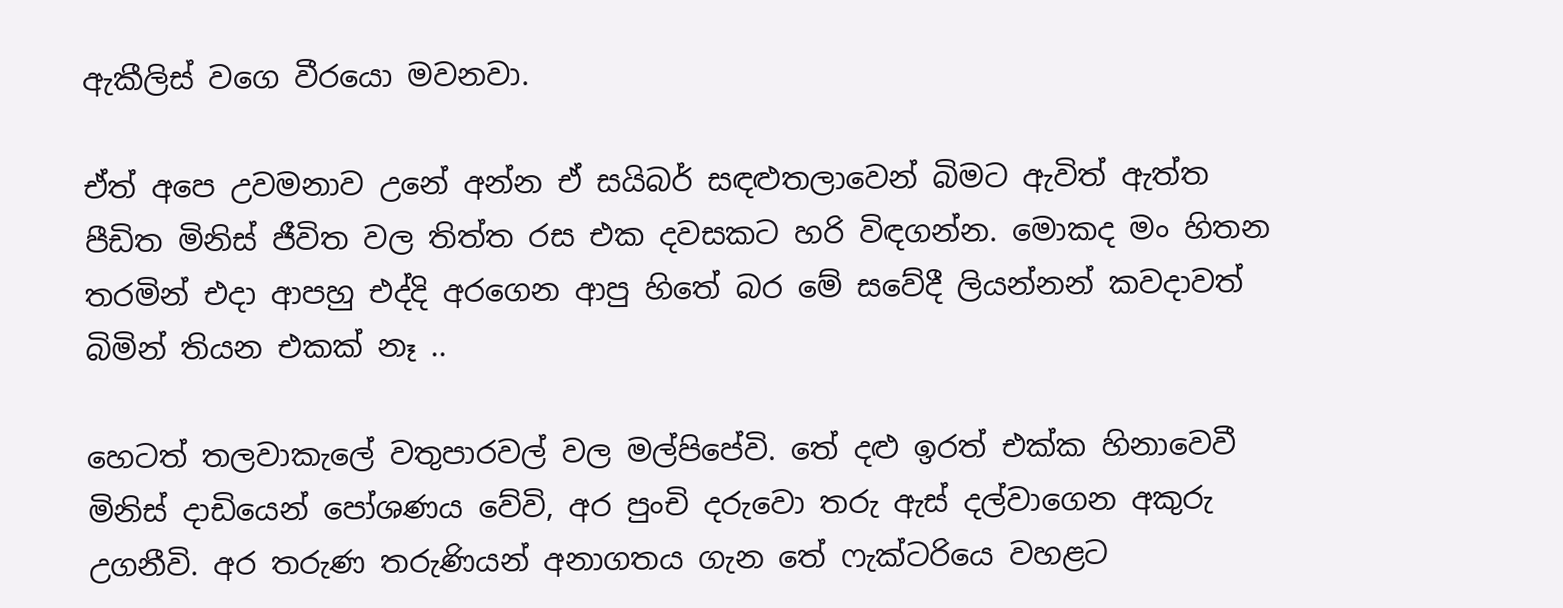ඇකීලිස් වගෙ වීරයො මවනවා.

ඒත් අපෙ උවමනාව උනේ අන්න ඒ සයිබර් සඳළුතලාවෙන් බිමට ඇවිත් ඇත්ත පීඩිත මිනිස් ජීවිත වල තිත්ත රස එක දවසකට හරි විඳගන්න. මොකද මං හිතන තරමින් එදා ආපහු එද්දි අරගෙන ආපු හිතේ බර මේ සවේදී ලියන්නන් කවදාවත් බිමින් තියන එකක් නෑ ..

හෙටත් තලවාකැලේ වතුපාරවල් වල මල්පිපේවි. තේ දළු ඉරත් එක්ක හිනාවෙවී මිනිස් දාඩියෙන් පෝශණය වේවි, අර පුංචි දරුවො තරු ඇස් දල්වාගෙන අකුරු උගනීවි. අර තරුණ තරුණියන් අනාගතය ගැන තේ ෆැක්ටරියෙ වහළට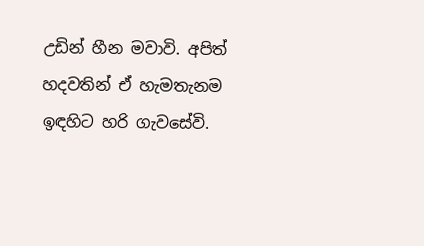උඩින් හීන මවාවි. අපිත් හදවතින් ඒ හැමතැනම ඉඳහිට හරි ගැවසේවි.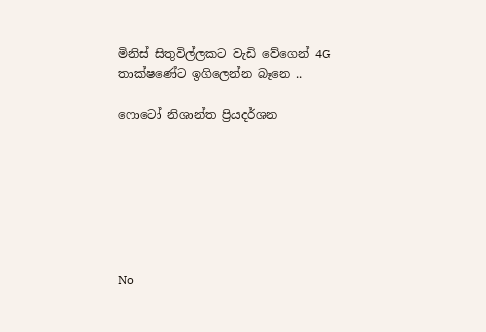මිනිස් සිතුවිල්ලකට වැඩි වේගෙන් 4G තාක්ෂණේට ඉගිලෙන්න බෑනෙ ..

ෆොටෝ නිශාන්ත ප්‍රියදර්ශන







No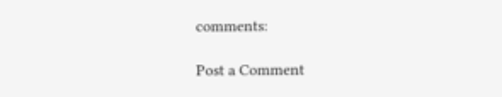comments:

Post a Comment